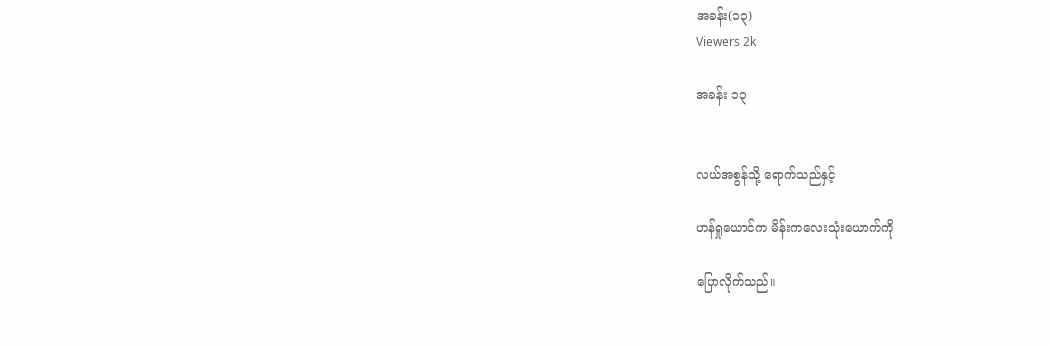အခန်း(၁၃)
Viewers 2k

အခန်း ၁၃


လယ်အစွန်သို့ ရောက်သည်နှင့်

ဟန်ရှုယောင်က မိန်းကလေးသုံးယောက်ကို

ပြောလိုက်သည်။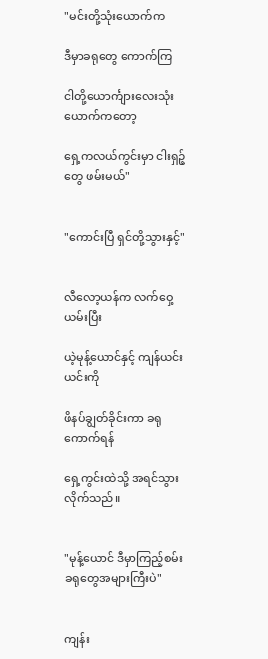"မင်းတို့သုံးယောက်က

ဒီမှာခရုတွေ ကောက်ကြ

ငါတို့ယောင်္ကျားလေးသုံးယောက်ကတော့

ရှေ့ကလယ်ကွင်းမှာ ငါးရှဉ့်တွေ ဖမ်းမယ်"


"ကောင်းပြီ ရှင်တို့သွားနှင့်"


လီလော့ယန်က လက်ဝှေ့ယမ်းပြီး

ယဲ့မုန့်ယောင်နှင့် ကျန်ယင်းယင်းကို

ဖိနပ်ချွတ်ခိုင်းကာ ခရုကောက်ရန်

ရှေ့ကွင်းထဲသို့ အရင်သွားလိုက်သည်။


"မုန့်ယောင် ဒီမှာကြည့်စမ်း ခရုတွေအများကြီးပဲ"


ကျန်း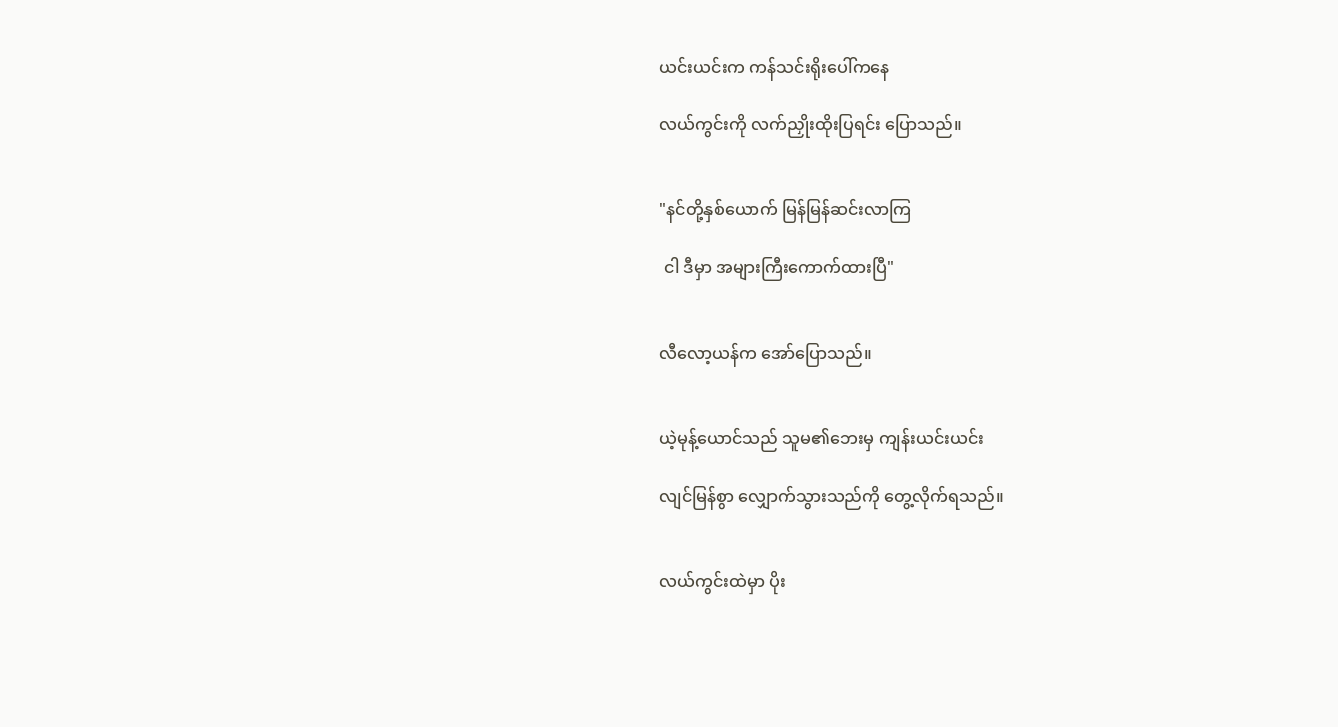ယင်းယင်းက ကန်သင်းရိုးပေါ်ကနေ

လယ်ကွင်းကို လက်ညှိုးထိုးပြရင်း ပြောသည်။


"နင်တို့နှစ်ယောက် မြန်မြန်ဆင်းလာကြ

 ငါ ဒီမှာ အများကြီးကောက်ထားပြီ"


လီလော့ယန်က အော်ပြောသည်။


ယဲ့မုန့်ယောင်သည် သူမ၏ဘေးမှ ကျန်းယင်းယင်း

လျင်မြန်စွာ လျှောက်သွားသည်ကို တွေ့လိုက်ရသည်။


လယ်ကွင်းထဲမှာ ပိုး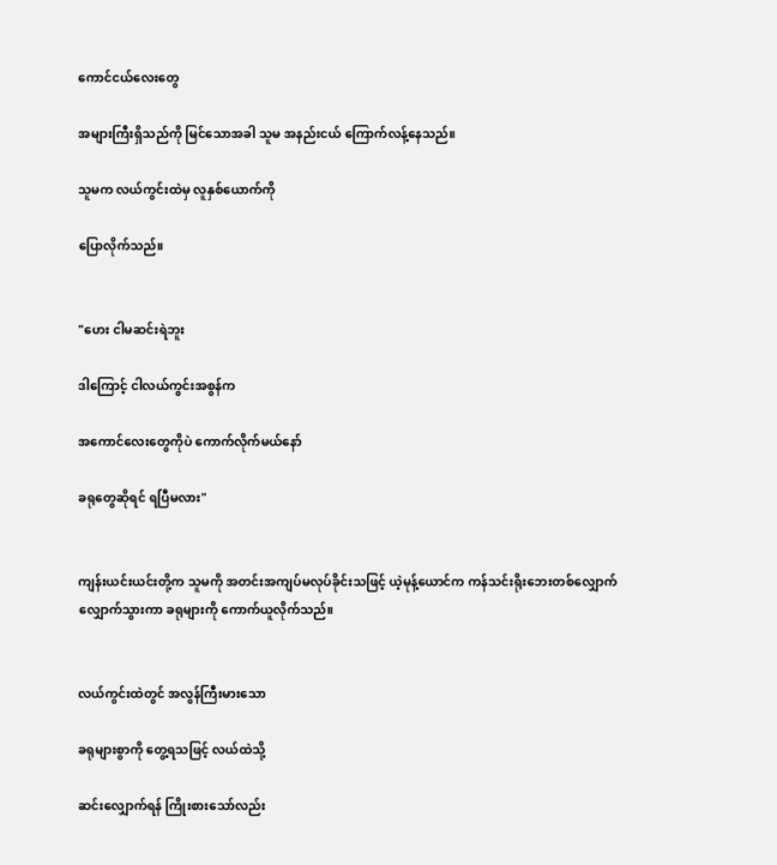ကောင်ငယ်လေးတွေ

အများကြီးရှိသည်ကို မြင်သောအခါ သူမ အနည်းငယ် ကြောက်လန့်နေသည်။

သူမက လယ်ကွင်းထဲမှ လူနှစ်ယောက်ကို

ပြောလိုက်သည်။


"ဟေး ငါမဆင်းရဲဘူး

ဒါကြောင့် ငါလယ်ကွင်းအစွန်က

အကောင်လေးတွေကိုပဲ ကောက်လိုက်မယ်နော်

ခရုတွေဆိုရင် ရပြီမလား"


ကျန်းယင်းယင်းတို့က သူမကို အတင်းအကျပ်မလုပ်ခိုင်းသဖြင့် ယဲ့မုန့်ယောင်က ကန်သင်းရိုးဘေးတစ်လျှောက် လျှောက်သွားကာ ခရုများကို ကောက်ယူလိုက်သည်။


လယ်ကွင်းထဲတွင် အလွန်ကြီးမားသော

ခရုများစွာကို တွေ့ရသဖြင့် လယ်ထဲသို့

ဆင်းလျှောက်ရန် ကြိုးစားသော်လည်း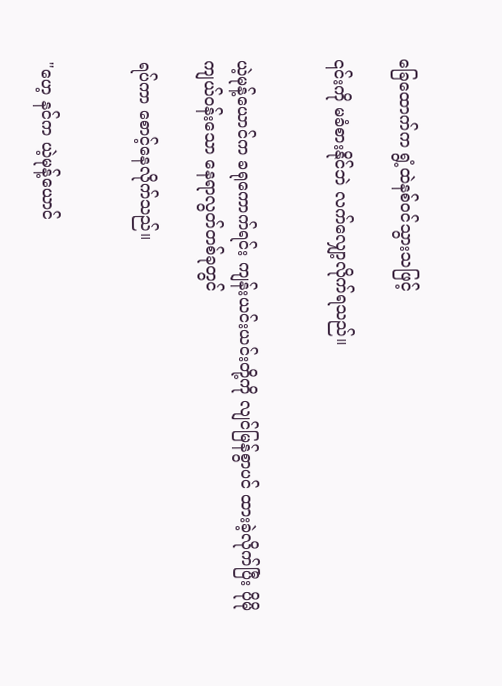ခြေထောက်က ရွံ့ထဲနစ်ဝင်သွားသဖြင့်

၎င်းကို မခံစားနိုင်ဘဲ လက်လျှော့လိုက်ရသည်။


ယဲ့မုန့်ယောင်က ခရုကောက်ရင်း ကျန်းယင်းယင်းတို့ကို လျင်မြန်စွာပင် ထားခဲ့လိုက်ပြီး ပိုမိုကျယ်ဝန်းသော နေရာလွတ်တစ်ခုတွင်

ရပ်ကာ စောင့်နေလိုက်သည်။


"ဟေ့ နင်က ယဲ့မုန့်ယောင်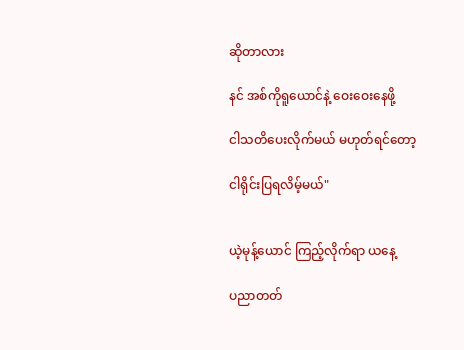ဆိုတာလား

နင် အစ်ကိုရူယောင်နဲ့ ဝေးဝေးနေဖို့

ငါသတိပေးလိုက်မယ် မဟုတ်ရင်တော့

ငါရိုင်းပြရလိမ့်မယ်"


ယဲ့မုန့်ယောင် ကြည့်လိုက်ရာ ယနေ့

ပညာတတ်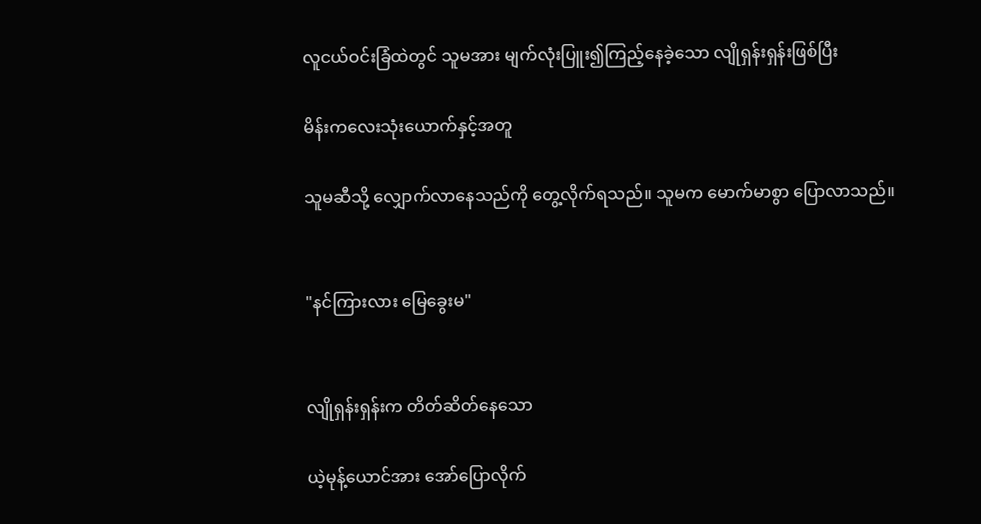လူငယ်ဝင်းခြံထဲတွင် သူမအား မျက်လုံးပြူး၍ကြည့်နေခဲ့သော လျိုရှန်းရှန်းဖြစ်ပြီး

မိန်းကလေးသုံးယောက်နှင့်အတူ

သူမဆီသို့ လျှောက်လာနေသည်ကို တွေ့လိုက်ရသည်။ သူမက မောက်မာစွာ ပြောလာသည်။


"နင်ကြားလား မြေခွေးမ"


လျိုရှန်းရှန်းက တိတ်ဆိတ်နေသော

ယဲ့မုန့်ယောင်အား အော်ပြောလိုက်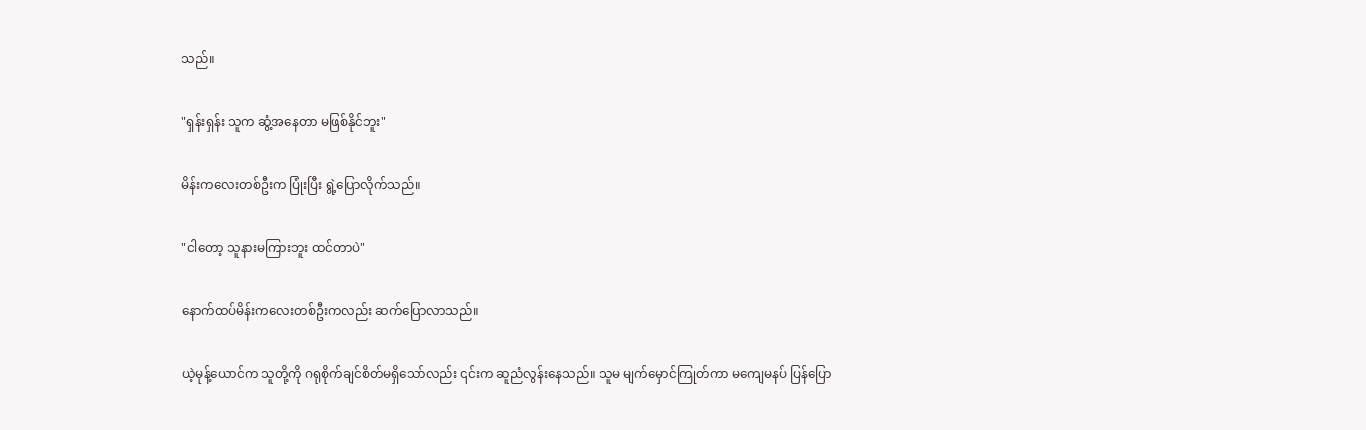သည်။


"ရှန်းရှန်း သူက ဆွံ့အနေတာ မဖြစ်နိုင်ဘူး"


မိန်းကလေးတစ်ဦးက ပြုံးပြီး ရွဲ့ပြောလိုက်သည်။


"ငါတော့ သူနားမကြားဘူး ထင်တာပဲ"


နောက်ထပ်မိန်းကလေးတစ်ဦးကလည်း ဆက်ပြောလာသည်။


ယဲ့မုန့်ယောင်က သူတို့ကို ဂရုစိုက်ချင်စိတ်မရှိသော်လည်း ၎င်းက ဆူညံလွန်းနေသည်။ သူမ မျက်မှောင်ကြုတ်ကာ မကျေမနပ် ပြန်ပြော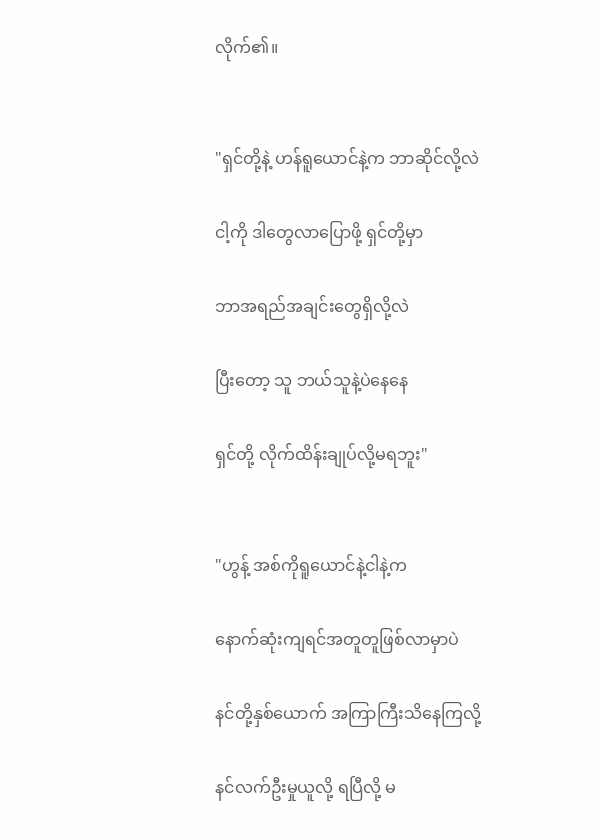လိုက်၏။


"ရှင်တို့နဲ့ ဟန်ရူယောင်နဲ့က ဘာဆိုင်လို့လဲ

ငါ့ကို ဒါတွေလာပြောဖို့ ရှင်တို့မှာ

ဘာအရည်အချင်းတွေရှိလို့လဲ

ပြီးတော့ သူ ဘယ်သူနဲ့ပဲနေနေ

ရှင်တို့ လိုက်ထိန်းချုပ်လို့မရဘူး"


"ဟွန့် အစ်ကိုရူယောင်နဲ့ငါနဲ့က

နောက်ဆုံးကျရင်အတူတူဖြစ်လာမှာပဲ

နင်တို့နှစ်ယောက် အကြာကြီးသိနေကြလို့

နင်လက်ဦးမှုယူလို့ ရပြီလို့ မ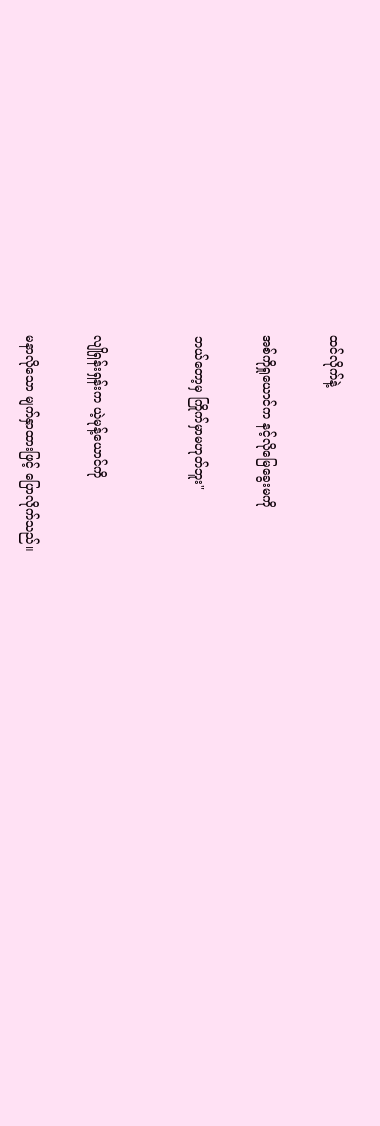ထင်လိုက်နဲ့

အစ်ကိုရှုယောင်က နင့်လိုမြေခွေးမကို

ဘယ်တော့မှ ကြိုက်မှာမဟုတ်ဘူး"


လျိုရှန်းရှန်းက ယဲ့မုန့်ယောင်ကို

မနာလိုသော မျက်နှာထားဖြင့် ပြောလိုက်သည်။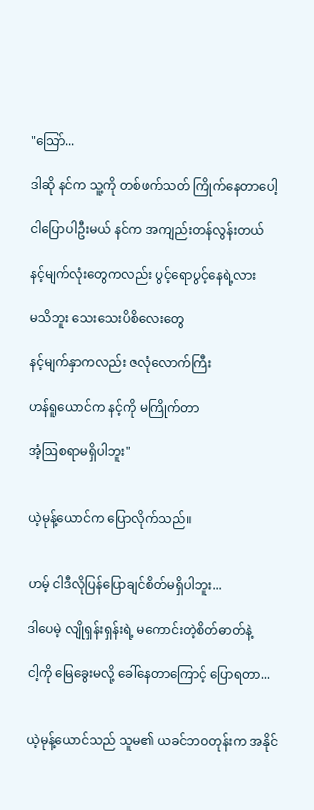"သြော်...

ဒါဆို နင်က သူ့ကို တစ်ဖက်သတ် ကြိုက်နေတာပေါ့

ငါပြောပါဦးမယ် နင်က အကျည်းတန်လွန်းတယ်

နင့်မျက်လုံးတွေကလည်း ပွင့်ရောပွင့်နေရဲ့လား

မသိဘူး သေးသေးပိစိလေးတွေ

နင့်မျက်နှာကလည်း ဇလုံလောက်ကြီး

ဟန်ရူယောင်က နင့်ကို မကြိုက်တာ

အံ့ဩစရာမရှိပါဘူး"


ယဲ့မုန့်ယောင်က ပြောလိုက်သည်။


ဟမ့် ငါဒီလိုပြန်ပြောချင်စိတ်မရှိပါဘူး...

ဒါပေမဲ့ လျိုရှန်းရှန်းရဲ့ မကောင်းတဲ့စိတ်ဓာတ်နဲ့

ငါ့ကို မြေခွေးမလို့ ခေါ်နေတာကြောင့် ပြောရတာ...


ယဲ့မုန့်ယောင်သည် သူမ၏ ယခင်ဘဝတုန်းက အနိုင်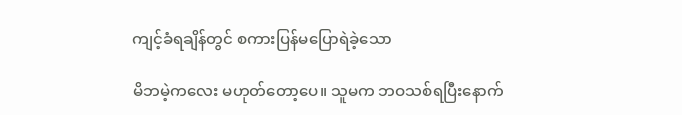ကျင့်ခံရချိန်တွင် စကားပြန်မပြောရဲခဲ့သော

မိဘမဲ့ကလေး မဟုတ်တော့ပေ။ သူမက ဘဝသစ်ရပြီးနောက်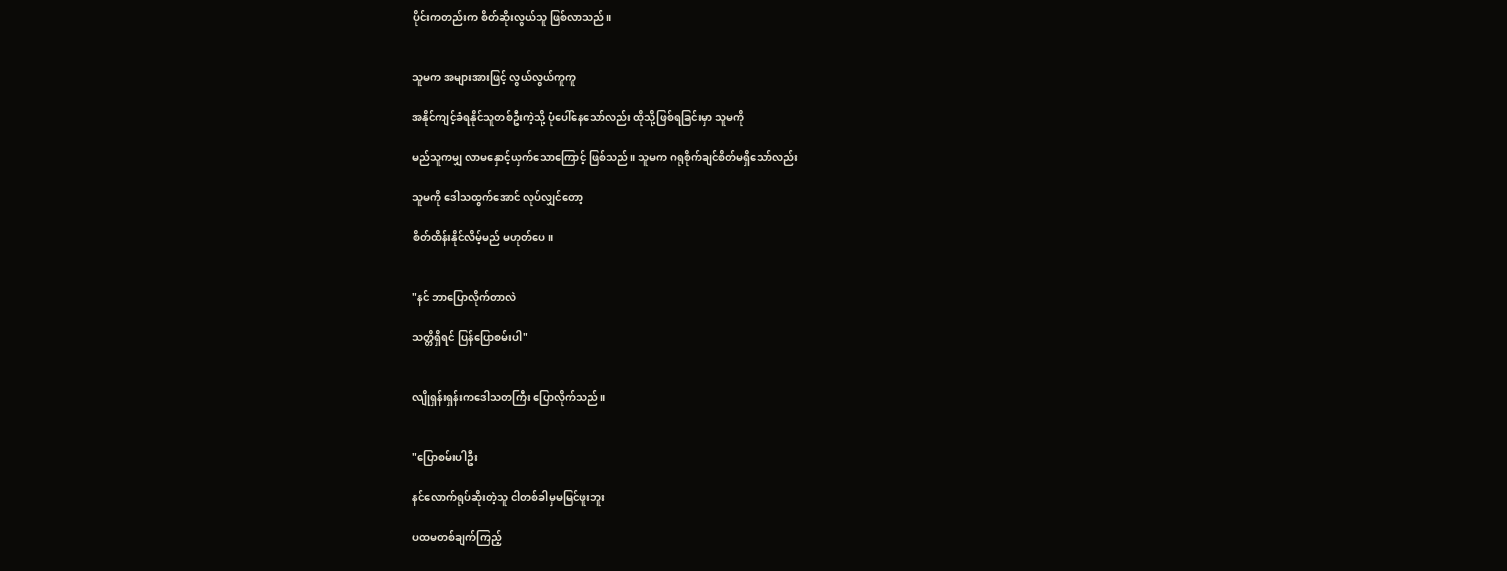ပိုင်းကတည်းက စိတ်ဆိုးလွယ်သူ ဖြစ်လာသည်။


သူမက အများအားဖြင့် လွယ်လွယ်ကူကူ

အနိုင်ကျင့်ခံရနိုင်သူတစ်ဦးကဲ့သို့ ပုံပေါ်နေသော်လည်း ထိုသို့ဖြစ်ရခြင်းမှာ သူမကို

မည်သူကမျှ လာမနှောင့်ယှက်သောကြောင့် ဖြစ်သည်။ သူမက ဂရုစိုက်ချင်စိတ်မရှိသော်လည်း

သူမကို ဒေါသထွက်အောင် လုပ်လျှင်တော့

စိတ်ထိန်းနိုင်လိမ့်မည် မဟုတ်ပေ။


"နင် ဘာပြောလိုက်တာလဲ

သတ္တိရှိရင် ပြန်ပြောစမ်းပါ"


လျိုရှန်းရှန်းကဒေါသတကြီး ပြောလိုက်သည်။


"ပြောစမ်းပါဦး

နင်လောက်ရုပ်ဆိုးတဲ့သူ ငါတစ်ခါမှမမြင်ဖူးဘူး

ပထမတစ်ချက်ကြည့်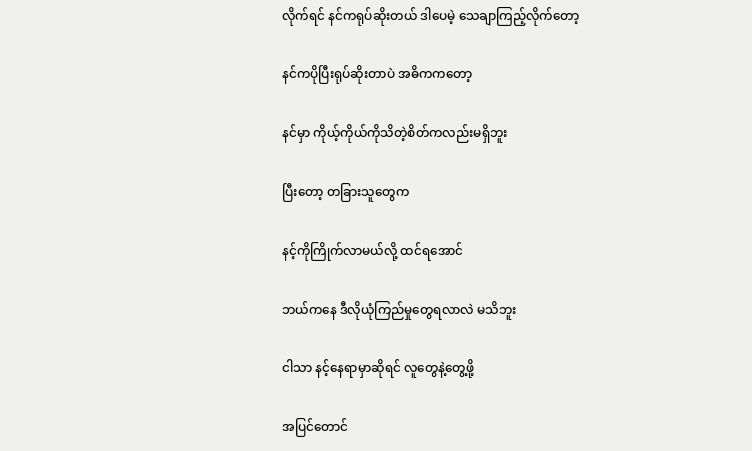လိုက်ရင် နင်ကရုပ်ဆိုးတယ် ဒါပေမဲ့ သေချာကြည့်လိုက်တော့

နင်ကပိုပြီးရုပ်ဆိုးတာပဲ အဓိကကတော့

နင်မှာ ကိုယ့်ကိုယ်ကိုသိတဲ့စိတ်ကလည်းမရှိဘူး

ပြီးတော့ တခြားသူတွေက

နင့်ကိုကြိုက်လာမယ်လို့ ထင်ရအောင်

ဘယ်ကနေ ဒီလိုယုံကြည်မှုတွေရလာလဲ မသိဘူး

ငါသာ နင့်နေရာမှာဆိုရင် လူတွေနဲ့တွေ့ဖို့

အပြင်တောင်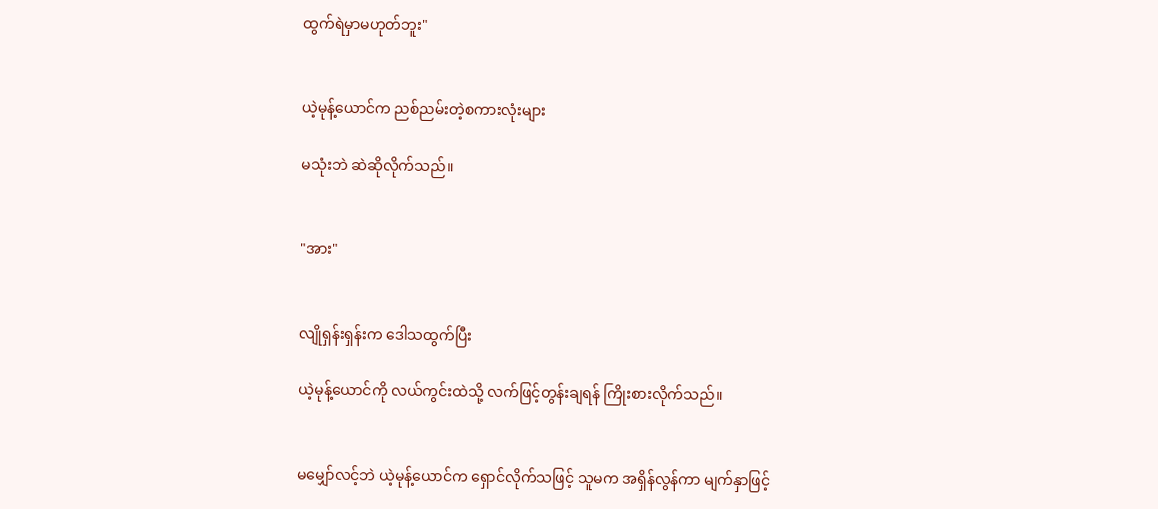ထွက်ရဲမှာမဟုတ်ဘူး"


ယဲ့မုန့်ယောင်က ညစ်ညမ်းတဲ့စကားလုံးများ

မသုံးဘဲ ဆဲဆိုလိုက်သည်။


"အား"


လျိုရှန်းရှန်းက ဒေါသထွက်ပြီး

ယဲ့မုန့်ယောင်ကို လယ်ကွင်းထဲသို့ လက်ဖြင့်တွန်းချရန် ကြိုးစားလိုက်သည်။


မမျှော်လင့်ဘဲ ယဲ့မုန့်ယောင်က ရှောင်လိုက်သဖြင့် သူမက အရှိန်လွန်ကာ မျက်နှာဖြင့်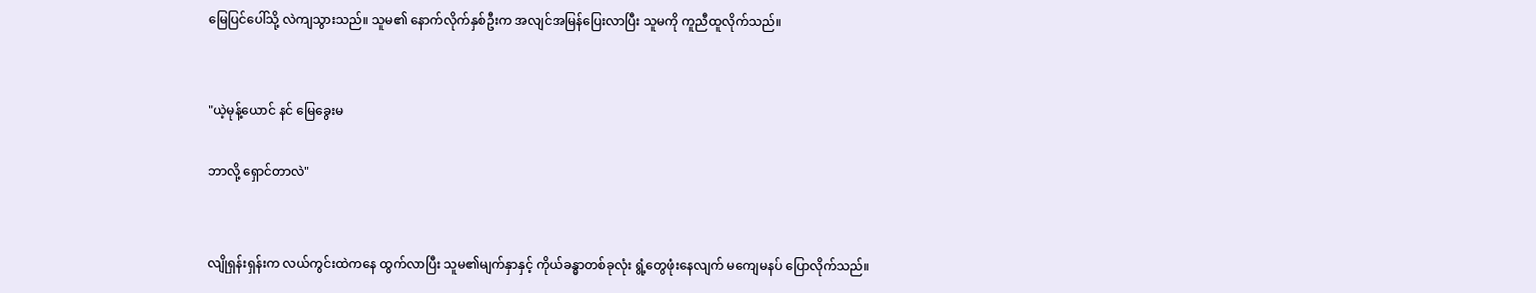မြေပြင်ပေါ်သို့ လဲကျသွားသည်။ သူမ၏ နောက်လိုက်နှစ်ဦးက အလျင်အမြန်ပြေးလာပြီး သူမကို ကူညီထူလိုက်သည်။


"ယဲ့မုန့်ယောင် နင် မြေခွေးမ

ဘာလို့ ရှောင်တာလဲ"


လျိုရှန်းရှန်းက လယ်ကွင်းထဲကနေ ထွက်လာပြီး သူမ၏မျက်နှာနှင့် ကိုယ်ခန္ဓာတစ်ခုလုံး ရွံ့တွေဖုံးနေလျက် မကျေမနပ် ပြောလိုက်သည်။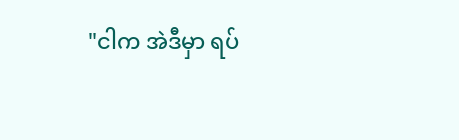"ငါက အဲဒီမှာ ရပ်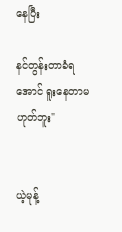နေပြီး

နင်တွန်းတာခံရအောင် ရူးနေတာမဟုတ်ဘူး"


ယဲ့မုန့်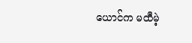ယောင်က မထီမဲ့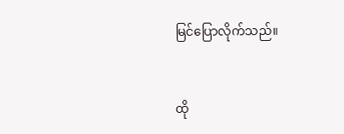မြင်ပြောလိုက်သည်။


ထို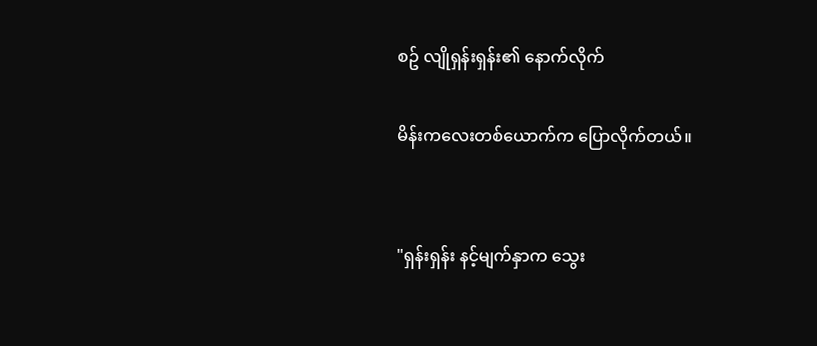စဥ် လျိုရှန်းရှန်း၏ နောက်လိုက်

မိန်းကလေးတစ်ယောက်က ပြောလိုက်တယ်။


"ရှန်းရှန်း နင့်မျက်နှာက သွေး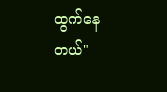ထွက်နေတယ်"